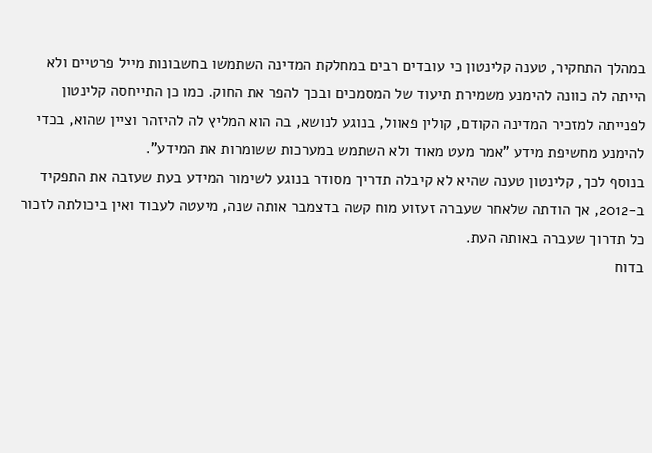במהלך התחקיר, טענה קלינטון כי עובדים רבים במחלקת המדינה השתמשו בחשבונות מייל פרטיים ולא הייתה לה כוונה להימנע משמירת תיעוד של המסמכים ובכך להפר את החוק. כמו כן התייחסה קלינטון לפנייתה למזכיר המדינה הקודם, קולין פאוול, בנוגע לנושא, בה הוא המליץ לה להיזהר וציין שהוא, בכדי להימנע מחשיפת מידע "אמר מעט מאוד ולא השתמש במערכות ששומרות את המידע".
בנוסף לכך, קלינטון טענה שהיא לא קיבלה תדריך מסודר בנוגע לשימור המידע בעת שעזבה את התפקיד ב-2012, אך הודתה שלאחר שעברה זעזוע מוח קשה בדצמבר אותה שנה, מיעטה לעבוד ואין ביכולתה לזכור כל תדרוך שעברה באותה העת.
בדוח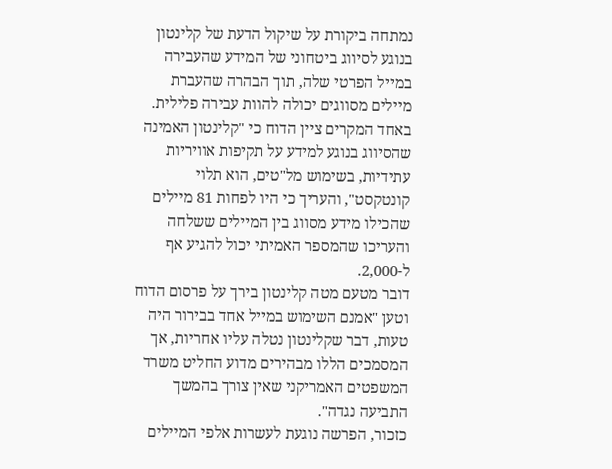נמתחה ביקורת על שיקול הדעת של קלינטון בנוגע לסיווג ביטחוני של המידע שהעבירה במייל הפרטי שלה, תוך הבהרה שהעברת מיילים מסווגים יכולה להוות עבירה פלילית. באחד המקרים ציין הדוח כי "קלינטון האמינה שהסיווג בנוגע למידע על תקיפות אוויריות עתידיות, בשימוש מל"טים, הוא תלוי קונטקסט", והעריך כי היו לפחות 81 מיילים שהכילו מידע מסווג בין המיילים ששלחה והעריכו שהמספר האמיתי יכול להגיע אף ל-2,000.
דובר מטעם מטה קלינטון בירך על פרסום הדוח וטען "אמנם השימוש במייל אחד בבירור היה טעות, דבר שקלינטון נטלה עליו אחריות, אך המסמכים הללו מבהירים מדוע החליט משרד המשפטים האמריקני שאין צורך בהמשך התביעה נגדה".
כזכור, הפרשה נוגעת לעשרות אלפי המיילים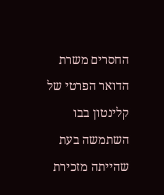החסרים משרת הדואר הפרטי של קלינטון בבו השתמשה בעת שהייתה מזכירת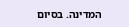המדינה. בסיום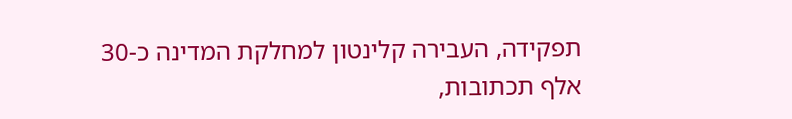תפקידה, העבירה קלינטון למחלקת המדינה כ-30 אלף תכתובות,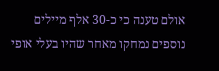אולם טענה כי כ-30 אלף מיילים נוספים נמחקו מאחר שהיו בעלי אופי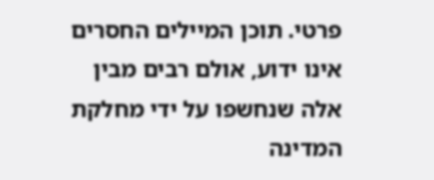פרטי. תוכן המיילים החסרים אינו ידוע, אולם רבים מבין אלה שנחשפו על ידי מחלקת המדינה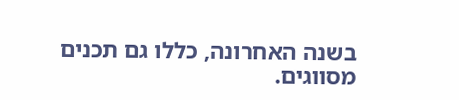בשנה האחרונה, כללו גם תכנים מסווגים.